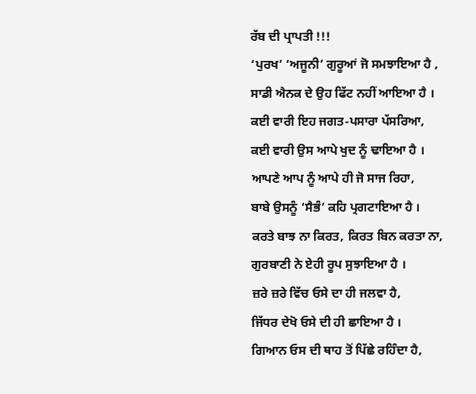ਰੱਬ ਦੀ ਪ੍ਰਾਪਤੀ !!!
‘ਪੁਰਖ’ ‘ਅਜੂਨੀ’ ਗੁਰੂਆਂ ਜੋ ਸਮਝਾਇਆ ਹੈ ,
ਸਾਡੀ ਐਨਕ ਦੇ ਉਹ ਫਿੱਟ ਨਹੀਂ ਆਇਆ ਹੈ ।
ਕਈ ਵਾਰੀ ਇਹ ਜਗਤ-ਪਸਾਰਾ ਪੱਸਰਿਆ,
ਕਈ ਵਾਰੀ ਉਸ ਆਪੇ ਖੁਦ ਨੂੰ ਢਾਇਆ ਹੈ ।
ਆਪਣੇ ਆਪ ਨੂੰ ਆਪੇ ਹੀ ਜੋ ਸਾਜ ਰਿਹਾ,
ਬਾਬੇ ਉਸਨੂੰ ‘ਸੈਭੰ’ ਕਹਿ ਪ੍ਰਗਟਾਇਆ ਹੈ ।
ਕਰਤੇ ਬਾਝ ਨਾ ਕਿਰਤ, ਕਿਰਤ ਬਿਨ ਕਰਤਾ ਨਾ,
ਗੁਰਬਾਣੀ ਨੇ ਏਹੀ ਰੂਪ ਸੁਝਾਇਆ ਹੈ ।
ਜ਼ਰੇ ਜ਼ਰੇ ਵਿੱਚ ਓਸੇ ਦਾ ਹੀ ਜਲਵਾ ਹੈ,
ਜਿੱਧਰ ਦੇਖੋ ਓਸੇ ਦੀ ਹੀ ਛਾਇਆ ਹੈ ।
ਗਿਆਨ ਓਸ ਦੀ ਥਾਹ ਤੋਂ ਪਿੱਛੇ ਰਹਿੰਦਾ ਹੈ,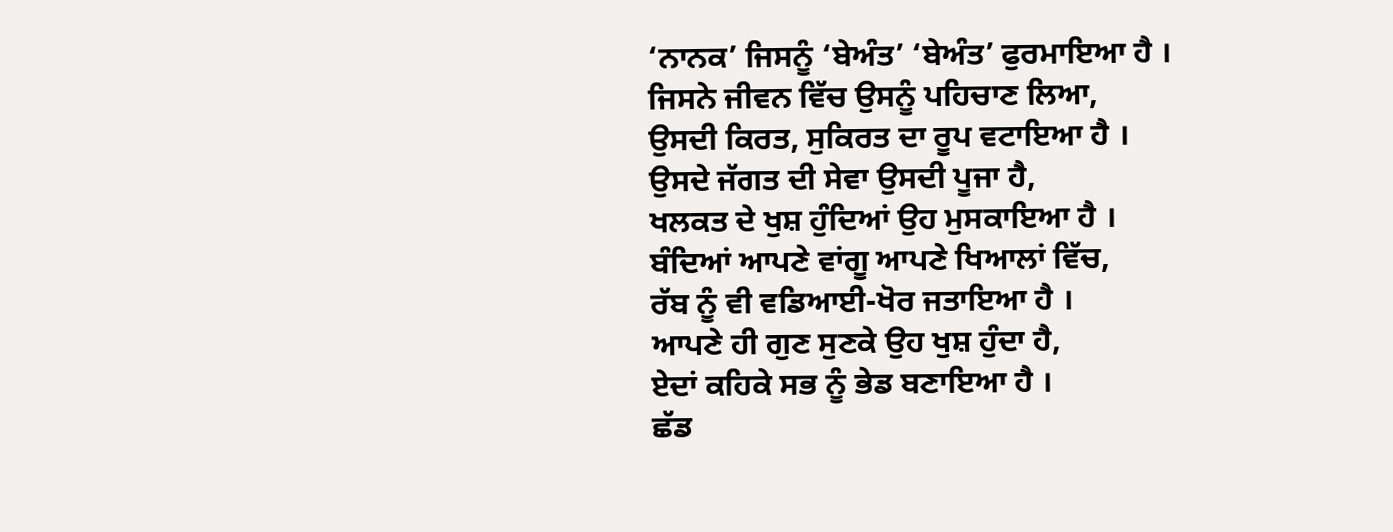‘ਨਾਨਕ’ ਜਿਸਨੂੰ ‘ਬੇਅੰਤ’ ‘ਬੇਅੰਤ’ ਫੁਰਮਾਇਆ ਹੈ ।
ਜਿਸਨੇ ਜੀਵਨ ਵਿੱਚ ਉਸਨੂੰ ਪਹਿਚਾਣ ਲਿਆ,
ਉਸਦੀ ਕਿਰਤ, ਸੁਕਿਰਤ ਦਾ ਰੂਪ ਵਟਾਇਆ ਹੈ ।
ਉਸਦੇ ਜੱਗਤ ਦੀ ਸੇਵਾ ਉਸਦੀ ਪੂਜਾ ਹੈ,
ਖਲਕਤ ਦੇ ਖੁਸ਼ ਹੁੰਦਿਆਂ ਉਹ ਮੁਸਕਾਇਆ ਹੈ ।
ਬੰਦਿਆਂ ਆਪਣੇ ਵਾਂਗੂ ਆਪਣੇ ਖਿਆਲਾਂ ਵਿੱਚ,
ਰੱਬ ਨੂੰ ਵੀ ਵਡਿਆਈ-ਖੋਰ ਜਤਾਇਆ ਹੈ ।
ਆਪਣੇ ਹੀ ਗੁਣ ਸੁਣਕੇ ਉਹ ਖੁਸ਼ ਹੁੰਦਾ ਹੈ,
ਏਦਾਂ ਕਹਿਕੇ ਸਭ ਨੂੰ ਭੇਡ ਬਣਾਇਆ ਹੈ ।
ਛੱਡ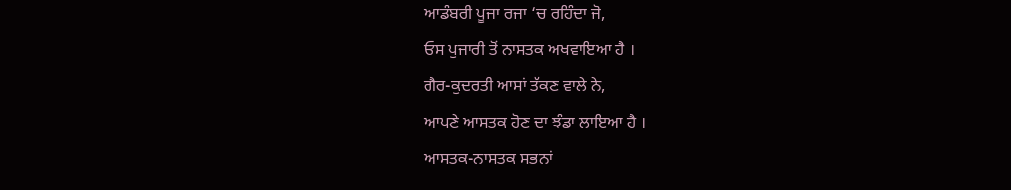ਆਡੰਬਰੀ ਪੂਜਾ ਰਜਾ ‘ਚ ਰਹਿੰਦਾ ਜੋ,
ਓਸ ਪੁਜਾਰੀ ਤੋਂ ਨਾਸਤਕ ਅਖਵਾਇਆ ਹੈ ।
ਗੈਰ-ਕੁਦਰਤੀ ਆਸਾਂ ਤੱਕਣ ਵਾਲੇ ਨੇ,
ਆਪਣੇ ਆਸਤਕ ਹੋਣ ਦਾ ਝੰਡਾ ਲਾਇਆ ਹੈ ।
ਆਸਤਕ-ਨਾਸਤਕ ਸਭਨਾਂ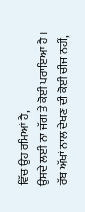ਵਿੱਚ ਉਹ ਰਮਿਆਂ ਹੈ,
ਉਸਦੇ ਲਈ ਨਾ ਜੱਗ ਤੇ ਕੋਈ ਪਰਾਇਆ ਹੈ ।
ਰੱਬ ਅੱਖਾਂ ਨਾਲ ਦੇਖਣ ਦੀ ਕੋਈ ਚੀਜ ਨਹੀਂ,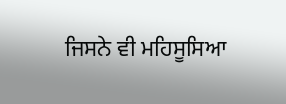ਜਿਸਨੇ ਵੀ ਮਹਿਸੂਸਿਆ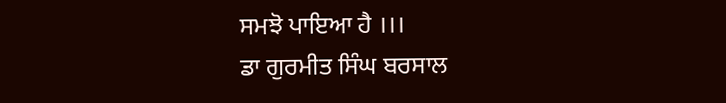ਸਮਝੋ ਪਾਇਆ ਹੈ ।।।
ਡਾ ਗੁਰਮੀਤ ਸਿੰਘ ਬਰਸਾਲ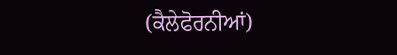(ਕੈਲੇਫੋਰਨੀਆਂ)